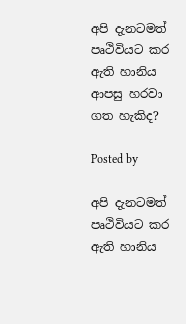අපි දැනටමත් පෘථිවියට කර ඇති හානිය ආපසු හරවා ගත හැකිද?

Posted by

අපි දැනටමත් පෘථිවියට කර ඇති හානිය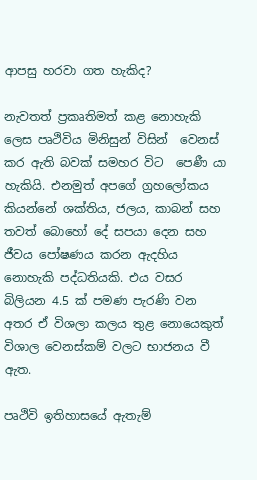ආපසු හරවා ගත හැකිද?

නැවතත් ප්‍රකෘතිමත් කළ නොහැකි ලෙස පෘථිවිය මිනිසුන් විසින්  වෙනස් කර ඇති බවක් සමහර විට  පෙණී යා හැකියි. එනමුත් අපගේ ග්‍රහලෝකය කියන්නේ ශක්තිය, ජලය, කාබන් සහ තවත් බොහෝ දේ සපයා දෙන සහ ජීවය පෝෂණය කරන ඇදහිය නොහැකි පද්ධතියකි. එය වසර බිලියන 4.5 ක් පමණ පැරණි වන අතර ඒ විශලා කලය තුළ නොයෙකුත් විශාල වෙනස්කම් වලට භාජනය වී ඇත.

පෘථිවි ඉතිහාසයේ ඇතැම්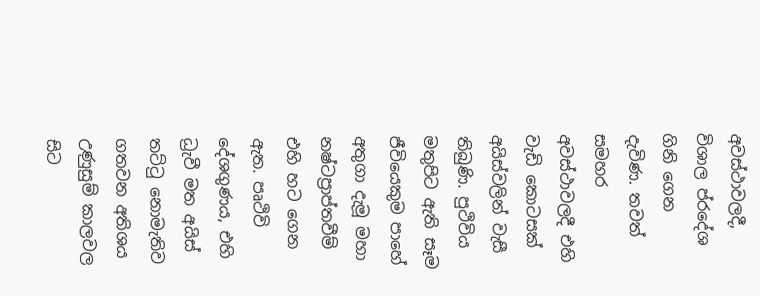අවස්ථාවලදී, විශාල ප්රදේශ  ගිනි ගෙන දැවිණ. තවත් සමහර අවස්ථාවලදී එහි වැඩි කොටසක් අයිස්වලින් වැසී තිබුණි. පුථිවිය මතුපිට ඇති සෑම ජීවියෙකුම පාහේ අතුගා දැමූ මහා නෂ්ටප්‍රාප්තවීම් එහි හට ගෙන ඇත. පෘථිවි දේශගුණය, එහි ධ්‍රැවී මත අයිස් තට්ටු නොමැතිව ගතවන අතිශය උණුසුම් කාලවල සිට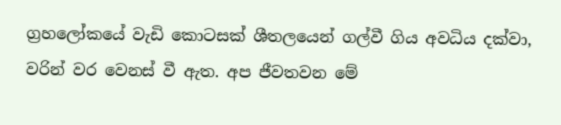ග්‍රහලෝකයේ වැඩි කොටසක් ශීතලයෙන් ගල්වී ගිය අවධිය දක්වා, වරින් වර වෙනස් වී ඇත. අප ජීවතවන මේ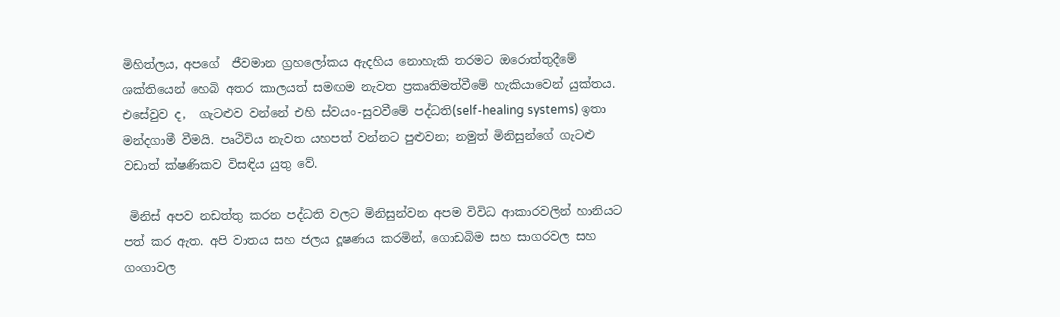මිහිත්ලය, අපගේ  ජීවමාන ග්‍රහලෝකය ඇදහිය නොහැකි තරමට ඔරොත්තුදීමේ ශක්තියෙන් හෙබි අතර කාලයත් සමඟම නැවත ප්‍රකෘතිමත්වීමේ හැකියාවෙන් යුක්තය. එසේවුව ද,  ගැටළුව වන්නේ එහි ස්වයං-සුවවීමේ පද්ධති(self-healing systems) ඉතා මන්දගාමී වීමයි. පෘථිවිය නැවත යහපත් වන්නට පුළුවන; නමුත් මිනිසුන්ගේ ගැටළු වඩාත් ක්ෂණිකව විසඳිය යුතු වේ.

 මිනිස් අපව නඩත්තු කරන පද්ධති වලට මිනිසුන්වන අපම විවිධ ආකාරවලින් හානියට පත් කර ඇත. අපි වාතය සහ ජලය දූෂණය කරමින්, ගොඩබිම සහ සාගරවල සහ ගංගාවල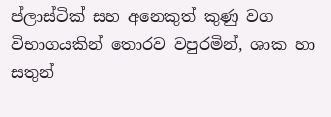ප්ලාස්ටික් සහ අනෙකුත් කුණු වග විභාගයකින් තොරව වපුරමින්, ශාක හා සතුන්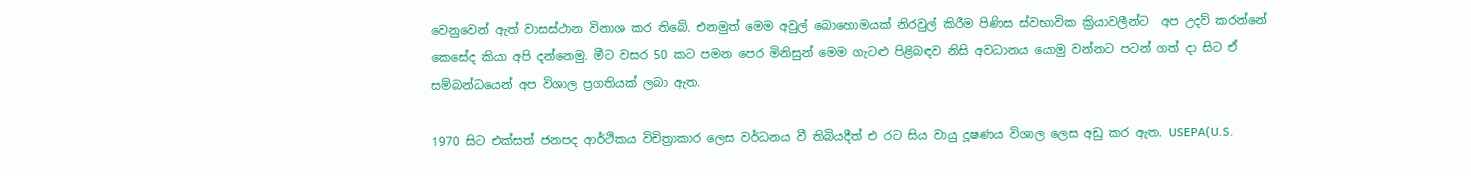වෙනුවෙන් ඇත් වාසස්ථාන විනාශ කර තිබේ. එනමුත් මෙම අවුල් බොහොමයක් නිරවුල් කිරීම පිණිස ස්වභාවික ක්‍රියාවලීන්ට  අප උදව් කරන්නේ කෙසේද කියා අපි දන්නෙමු. මීට වසර 50 කට පමන පෙර මිනිසුන් මෙම ගැටළු පිළිබඳව නිසි අවධානය යොමු වන්නට පටන් ගත් දා සිට ඒ සම්බන්ධයෙන් අප විශාල ප්‍රගතියක් ලබා ඇත.

1970 සිට එක්සත් ජනපද ආර්ථිකය විචිත්‍රාකාර ලෙස වර්ධනය වී තිබියදීත් එ රට සිය වායු දූෂණය විශාල ලෙස අඩු කර ඇත. USEPA(U.S.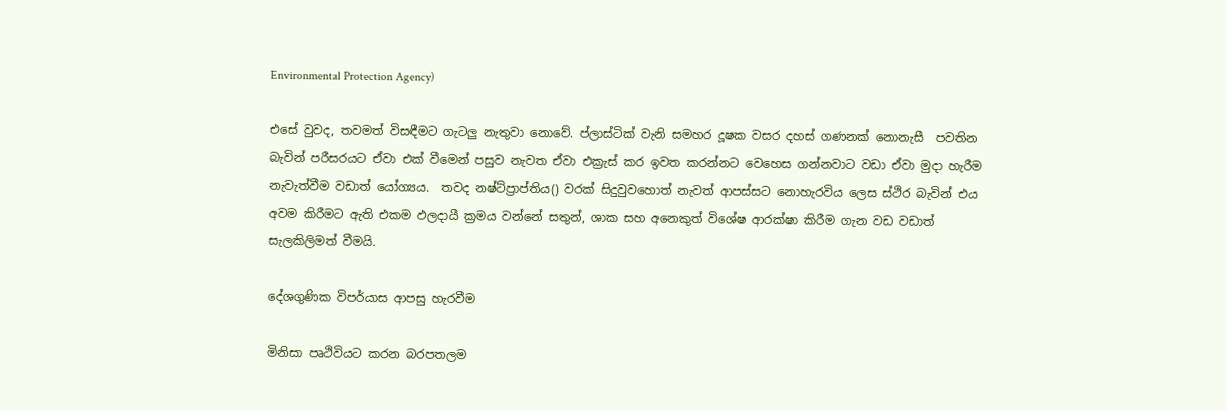Environmental Protection Agency)

එසේ වුවද, තවමත් විසඳීමට ගැටලු නැතුවා නොවේ. ප්ලාස්ටික් වැනි සමහර දූෂක වසර දහස් ගණනක් නොනැසී  පවතින බැවින් පරීසරයට ඒවා එක් වීමෙන් පසුව නැවත ඒවා එක්‍රැස් කර ඉවත කරන්නට වෙහෙස ගන්නවාට වඩා ඒවා මුදා හැරීම නැවැත්වීම වඩාත් යෝග්‍යය.  තවද නෂ්ට්ප්‍රාප්තිය() වරක් සිදුවුවහොත් නැවත් ආපස්සට නොහැරවිය ලෙස ස්ථිර බැවින් එය අවම කිරීමට ඇති එකම ඵලදායී ක්‍රමය වන්නේ සතුන්, ශාක සහ අනෙකුත් විශේෂ ආරක්ෂා කිරීම ගැන වඩ වඩාත් සැලකිලිමත් වීමයි.

දේශගුණික විපර්යාස ආපසු හැරවීම

මිනිසා පෘථිවියට කරන බරපතලම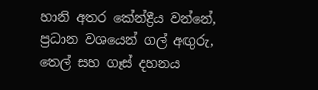හානි අතර කේන්ද්‍රීය වන්නේ,  ප්‍රධාන වශයෙන් ගල් අඟුරු, තෙල් සහ ගෑස් දහනය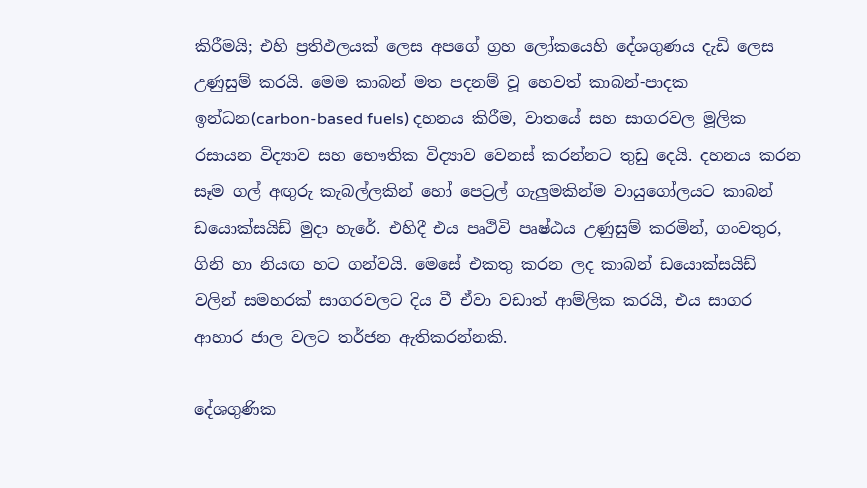කිරීමයි; එහි ප්‍රතිඵලයක් ලෙස අපගේ ග්‍රහ ලෝකයෙහි දේශගුණය දැඩි ලෙස උණුසුම් කරයි. මෙම කාබන් මත පදනම් වූ හෙවත් කාබන්-පාදක ඉන්ධන(carbon-based fuels) දහනය කිරීම, වාතයේ සහ සාගරවල මූලික රසායන විද්‍යාව සහ භෞතික විද්‍යාව වෙනස් කරන්නට තුඩු දෙයි. දහනය කරන සෑම ගල් අඟුරු කැබල්ලකින් හෝ පෙට්‍රල් ගැලුමකින්ම වායුගෝලයට කාබන් ඩයොක්සයිඩ් මුදා හැරේ. එහිදී එය පෘථිවි පෘෂ්ඨය උණුසුම් කරමින්, ගංවතුර, ගිනි හා නියඟ හට ගන්වයි. මෙසේ එකතු කරන ලද කාබන් ඩයොක්සයිඩ් වලින් සමහරක් සාගරවලට දිය වී ඒවා වඩාත් ආම්ලික කරයි, එය සාගර ආහාර ජාල වලට තර්ජන ඇතිකරන්නකි.

දේශගුණික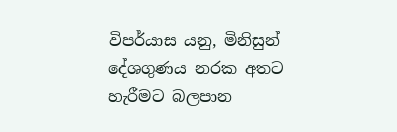විපර්යාස යනු, මිනිසුන් දේශගුණය නරක අතට හැරීමට බලපාන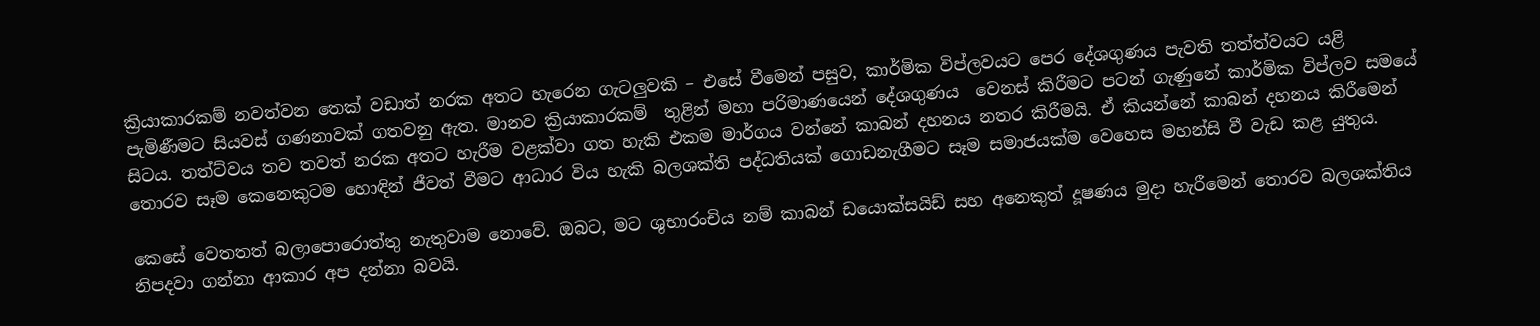ක්‍රියාකාරකම් නවත්වන තෙක් වඩාත් නරක අතට හැරෙන ගැටලුවකි – එසේ වීමෙන් පසුව, කාර්මික විප්ලවයට පෙර දේශගුණය පැවති තත්ත්වයට යළි පැමිණීමට සියවස් ගණනාවක් ගතවනු ඇත. මානව ක්‍රියාකාරකම්  තුළින් මහා පරිමාණයෙන් දේශගුණය  වෙනස් කිරීමට පටන් ගැණුනේ කාර්මික විප්ලව සමයේ සිටය. තත්ට්වය තව තවත් නරක අතට හැරීම වළක්වා ගත හැකි එකම මාර්ගය වන්නේ කාබන් දහනය නතර කිරීමයි. ඒ කියන්නේ කාබන් දහනය කිරීමෙන් තොරව සෑම කෙනෙකුටම හොඳින් ජීවත් වීමට ආධාර විය හැකි බලශක්ති පද්ධතියක් ගොඩනැගීමට සෑම සමාජයක්ම වෙහෙස මහන්සි වී වැඩ කළ යුතුය.

කෙසේ වෙතතත් බලාපොරොත්තු නැතුවාම නොවේ. ඔබට, මට ශුභාරංචිය නම් කාබන් ඩයොක්සයිඩ් සහ අනෙකුත් දූෂණය මුදා හැරීමෙන් තොරව බලශක්තිය නිපදවා ගන්නා ආකාර අප දන්නා බවයි.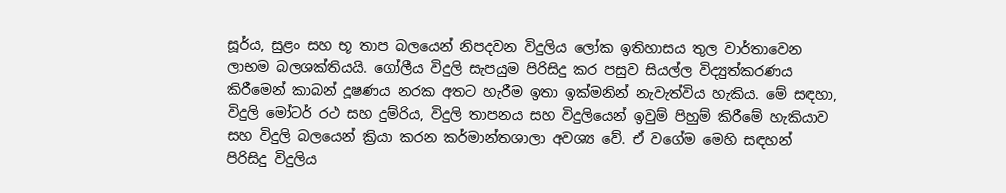සූර්ය, සුළං සහ භූ තාප බලයෙන් නිපදවන විදුලිය ලෝක ඉතිහාසය තුල වාර්තාවෙන ලාභම බලශක්තියයි. ගෝලීය විදුලි සැපයුම පිරිසිදු කර පසුව සියල්ල විද්‍යුත්කරණය කිරීමෙන් කාබන් දූෂණය නරක අතට හැරීම ඉතා ඉක්මනින් නැවැත්විය හැකිය. මේ සඳහා,  විදුලි මෝටර් රථ සහ දුම්රිය, විදුලි තාපනය සහ විදුලියෙන් ඉවුම් පිහුම් කිරීමේ හැකියාව සහ විදුලි බලයෙන් ක්‍රියා කරන කර්මාන්තශාලා අවශ්‍ය වේ. ඒ වගේම මෙහි සඳහන්  පිරිසිදු විදුලිය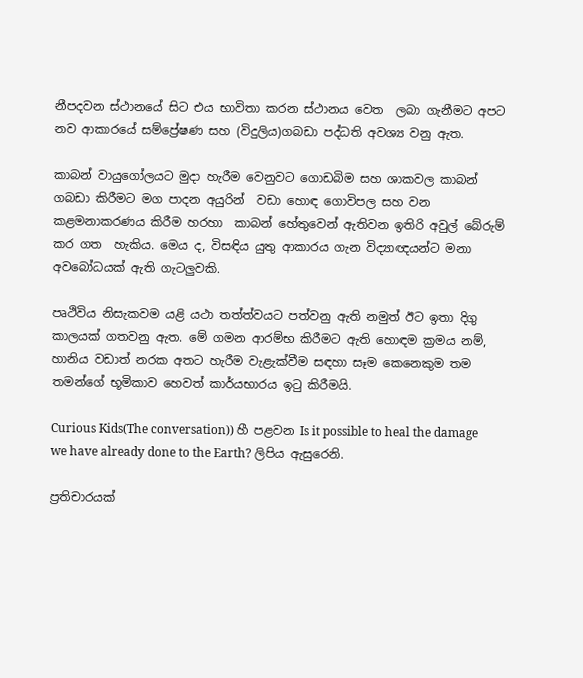නීපදවන ස්ථානයේ සිට එය භාවිතා කරන ස්ථානය වෙත  ලබා ගැනීමට අපට නව ආකාරයේ සම්ප්‍රේෂණ සහ (විදුලිය)ගබඩා පද්ධති අවශ්‍ය වනු ඇත.

කාබන් වායුගෝලයට මුදා හැරීම වෙනුවට ගොඩබිම සහ ශාකවල කාබන් ගබඩා කිරීමට මග පාදන අයුරින්  වඩා හොඳ ගොවිපල සහ වන කළමනාකරණය කිරීම හරහා  කාබන් හේතුවෙන් ඇතිවන ඉතිරි අවුල් බේරුම් කර ගත  හැකිය. මෙය ද, විසඳිය යුතු ආකාරය ගැන විද්‍යාඥයන්ට මනා අවබෝධයක් ඇති ගැටලුවකි.

පෘථිවිය නිසැකවම යළි යථා තත්ත්වයට පත්වනු ඇති නමුත් ඊට ඉතා දිගු කාලයක් ගතවනු ඇත. මේ ගමන ආරම්භ කිරීමට ඇති හොඳම ක්‍රමය නම්, හානිය වඩාත් නරක අතට හැරීම වැළැක්වීම සඳහා සෑම කෙනෙකුම තම තමන්ගේ භූමිකාව හෙවත් කාර්යභාරය ඉටු කිරීමයි.

Curious Kids(The conversation)) හී පළවන Is it possible to heal the damage we have already done to the Earth? ලිපිය ඇසුරෙනි.

ප්‍රතිචාරයක්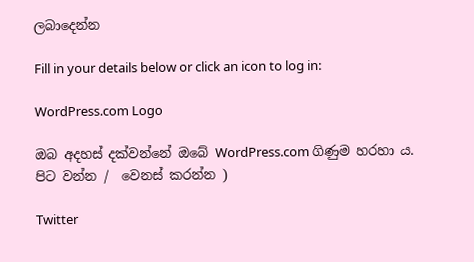ලබාදෙන්න

Fill in your details below or click an icon to log in:

WordPress.com Logo

ඔබ අදහස් දක්වන්නේ ඔබේ WordPress.com ගිණුම හරහා ය. පිට වන්න /  වෙනස් කරන්න )

Twitter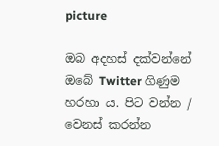picture

ඔබ අදහස් දක්වන්නේ ඔබේ Twitter ගිණුම හරහා ය. පිට වන්න /  වෙනස් කරන්න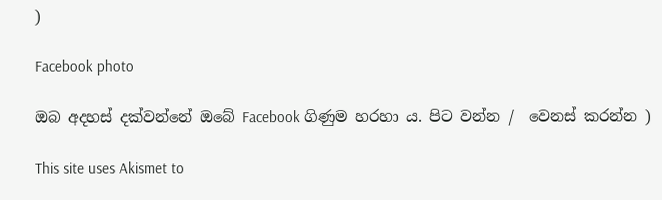)

Facebook photo

ඔබ අදහස් දක්වන්නේ ඔබේ Facebook ගිණුම හරහා ය. පිට වන්න /  වෙනස් කරන්න )

This site uses Akismet to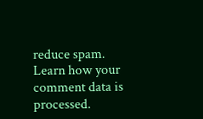reduce spam. Learn how your comment data is processed.